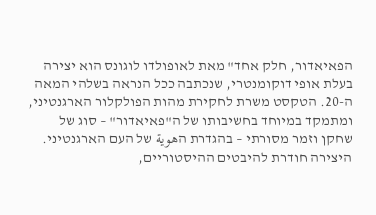הפאיאדור, חלק אחד" מאת לאופולדו לוגונס הוא יצירה בעלת אופי דוקומנטרי, שנכתבה ככל הנראה בשלהי המאה ה-20. הטקסט משרת לחקירת מהות הפולקלור הארגנטיני, ומתמקד במיוחד בחשיבותו של ה"פאיאדור" – סוג של שחקן וזמר מסורתי – בהגדרת הهوية של העם הארגנטיני. היצירה חודרת להיבטים ההיסטוריים,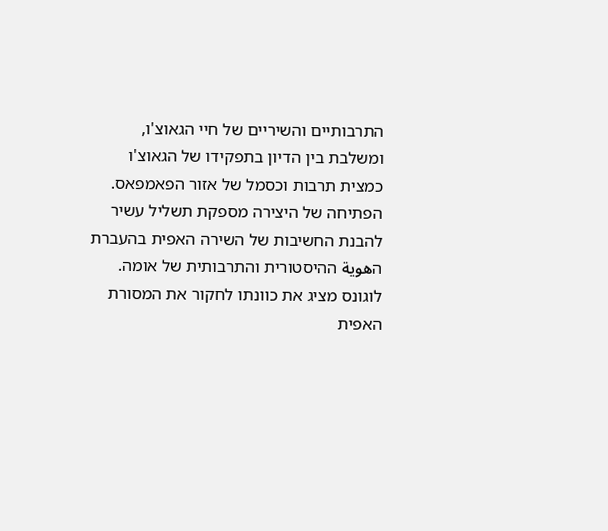התרבותיים והשיריים של חיי הגאוצ'ו, ומשלבת בין הדיון בתפקידו של הגאוצ'ו כמצית תרבות וכסמל של אזור הפאמפאס. הפתיחה של היצירה מספקת תשליל עשיר להבנת החשיבות של השירה האפית בהעברת הهوية ההיסטורית והתרבותית של אומה. לוגונס מציג את כוונתו לחקור את המסורת האפית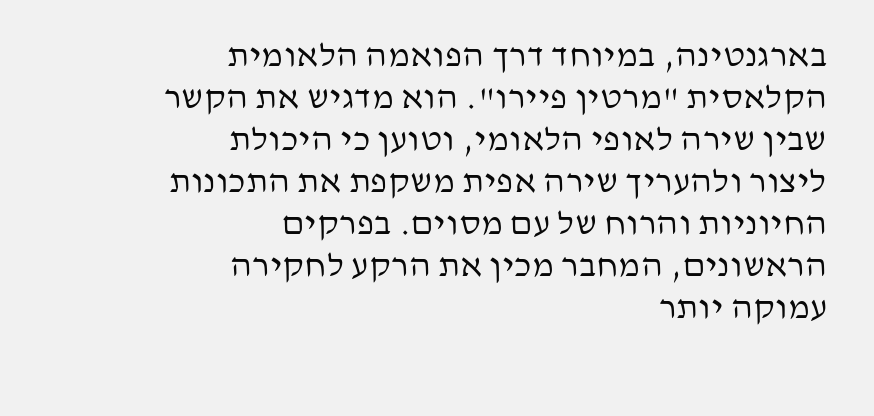בארגנטינה, במיוחד דרך הפואמה הלאומית הקלאסית "מרטין פיירו". הוא מדגיש את הקשר שבין שירה לאופי הלאומי, וטוען כי היכולת ליצור ולהעריך שירה אפית משקפת את התכונות החיוניות והרוח של עם מסוים. בפרקים הראשונים, המחבר מכין את הרקע לחקירה עמוקה יותר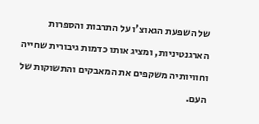של השפעת הגאוצ'ו על התרבות והספרות הארגנטיניות, ומציג אותו כדמות גיבורית שחייה וחוויותיה משקפים את המאבקים והתשוקות של העם.